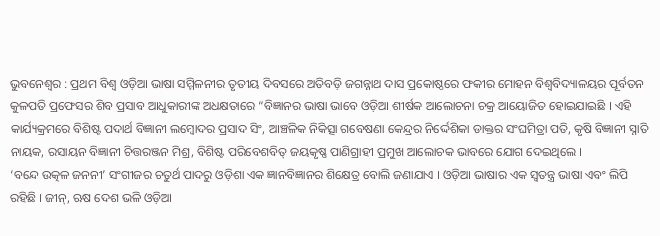ଭୁବନେଶ୍ୱର : ପ୍ରଥମ ବିଶ୍ଵ ଓଡ଼ିଆ ଭାଷା ସମ୍ମିଳନୀର ତୃତୀୟ ଦିବସରେ ଅତିବଡ଼ି ଜଗନ୍ନାଥ ଦାସ ପ୍ରକୋଷ୍ଠରେ ଫକୀର ମୋହନ ବିଶ୍ଵବିଦ୍ୟାଳୟର ପୂର୍ବତନ କୁଳପତି ପ୍ରଫେସର ଶିବ ପ୍ରସାବ ଆଧୁକାରୀଙ୍କ ଅଧକ୍ଷତାରେ “ବିଜ୍ଞାନର ଭାଷା ଭାବେ ଓଡ଼ିଆ ଶୀର୍ଷକ ଆଲୋଚନା ଚକ୍ର ଆୟୋଜିତ ହୋଇଯାଇଛି । ଏହି କାର୍ଯ୍ୟକ୍ରମରେ ବିଶିଷ୍ଟ ପଦାର୍ଥ ବିଜ୍ଞାନୀ ଲମ୍ବୋଦର ପ୍ରସାଦ ସିଂ, ଆଞ୍ଚଳିକ ନିକିତ୍ସା ଗବେଷଣା କେନ୍ଦ୍ରର ନିର୍ଦ୍ଦେଶିକା ଡାକ୍ତର ସଂଘମିତ୍ରା ପତି, କୃଷି ବିଜ୍ଞାନୀ ସ୍ନାତି ନାୟକ, ରସାୟନ ବିଜ୍ଞାନୀ ଚିତ୍ତରଞ୍ଜନ ମିଶ୍ର, ବିଶିଷ୍ଟ ପରିବେଶବିତ୍ ଜୟକୃଷ୍ଣ ପାଣିଗ୍ରାହୀ ପ୍ରମୁଖ ଆଲୋଚକ ଭାବରେ ଯୋଗ ଦେଇଥିଲେ ।
‘ବନ୍ଦେ ଉତ୍କଳ ଜନନୀ’ ସଂଗୀଜର ଚତୁର୍ଥ ପାଦରୁ ଓଡ଼ିଶା ଏକ ଜ୍ଞାନବିଜ୍ଞାନର ଶିକ୍ଷେତ୍ର ବୋଲି ଜଣାଯାଏ । ଓଡ଼ିଆ ଭାଷାର ଏକ ସ୍ୱତନ୍ତ୍ର ଭାଷା ଏବଂ ଲିପି ରହିଛି । ଜୀନ୍, ଋଷ ଦେଶ ଭଳି ଓଡ଼ିଆ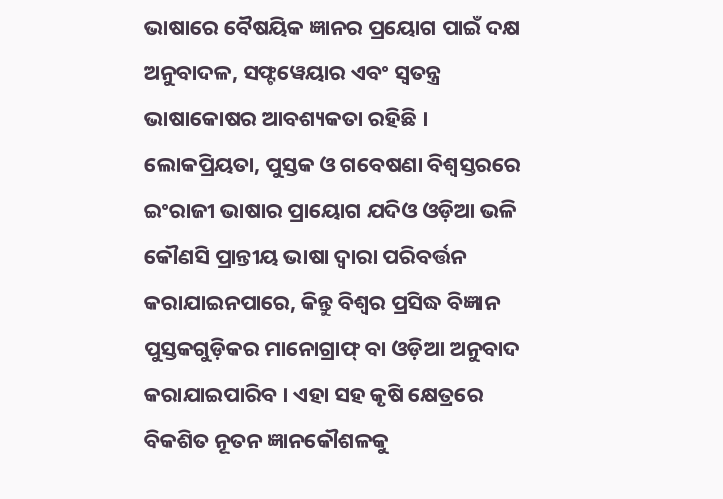ଭାଷାରେ ବୈଷୟିକ ଜ୍ଞାନର ପ୍ରୟୋଗ ପାଇଁ ଦକ୍ଷ ଅନୁବାଦଳ, ସଫ୍ଟୱେୟାର ଏବଂ ସ୍ୱତନ୍ତ୍ର ଭାଷାକୋଷର ଆବଶ୍ୟକତା ରହିଛି ।
ଲୋକପ୍ରିୟତା, ପୁସ୍ତକ ଓ ଗବେଷଣା ବିଶ୍ୱସ୍ତରରେ ଇଂରାଜୀ ଭାଷାର ପ୍ରାୟୋଗ ଯଦିଓ ଓଡ଼ିଆ ଭଳି କୌଣସି ପ୍ରାନ୍ତୀୟ ଭାଷା ଦ୍ଵାରା ପରିବର୍ତ୍ତନ କରାଯାଇନପାରେ, କିନ୍ତୁ ବିଶ୍ଵର ପ୍ରସିଦ୍ଧ ବିଜ୍ଞାନ ପୁସ୍ତକଗୁଡ଼ିକର ମାନୋଗ୍ରାଫ୍ ବା ଓଡ଼ିଆ ଅନୁବାଦ କରାଯାଇପାରିବ । ଏହା ସହ କୃଷି କ୍ଷେତ୍ରରେ ବିକଶିତ ନୂତନ ଜ୍ଞାନକୌଶଳକୁ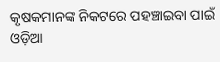କୃଷକମାନଙ୍କ ନିକଟରେ ପହଞ୍ଚାଇବା ପାଇଁ ଓଡ଼ିଆ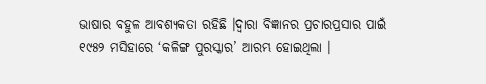ଭାଷାର ବହୁଳ ଆବଶ୍ୟକତା ରହିଛି ।ଦ୍ୱାରା ବିଜ୍ଞାନର ପ୍ରଚାରପ୍ରସାର ପାଇଁ ୧୯୫୨ ମସିହାରେ ‘କଳିଙ୍ଗ ପୁରସ୍କାର’ ଆରମ୍ଭ ହୋଇଥିଲା ।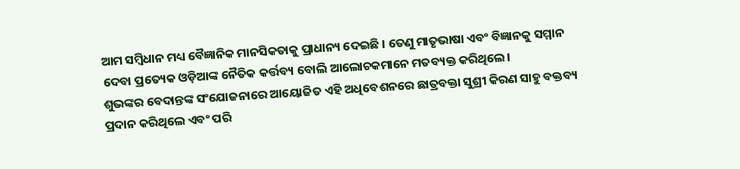ଆମ ସମ୍ବିଧାନ ମଧ୍ୟ ବୈଜ୍ଞାନିକ ମାନସିକତାକୁ ପ୍ରାଧାନ୍ୟ ଦେଇଛି । ତେଣୁ ମାତୃଭାଷା ଏବଂ ବିଜ୍ଞାନକୁ ସମ୍ମାନ ଦେବା ପ୍ରତ୍ୟେକ ଓଡ଼ିଆଙ୍କ ନୈତିକ କର୍ତ୍ତବ୍ୟ ବୋଲି ଆଲୋଚକମାନେ ମତବ୍ୟକ୍ତ କରିଥିଲେ।
ଶୁଭଙ୍କର ବେଦାନ୍ତଙ୍କ ସଂଯୋଜନାରେ ଆୟୋଜିତ ଏହି ଅଧିବେଶନରେ ଛାତ୍ରବକ୍ତା ସୁଶ୍ରୀ କିରଣ ସାହୁ ବକ୍ତବ୍ୟ ପ୍ରଦାନ କରିଥିଲେ ଏବଂ ପରି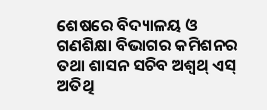ଶେଷରେ ବିଦ୍ୟାଳୟ ଓ ଗଣଶିକ୍ଷା ବିଭାଗର କମିଶନର ତଥା ଶାସନ ସଚିବ ଅଶ୍ଵଥ୍ ଏସ୍ ଅତିଥି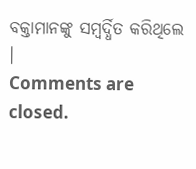ବକ୍ତାମାନଙ୍କୁ ସମ୍ବର୍ଦ୍ଧିତ କରିଥିଲେ
।
Comments are closed.